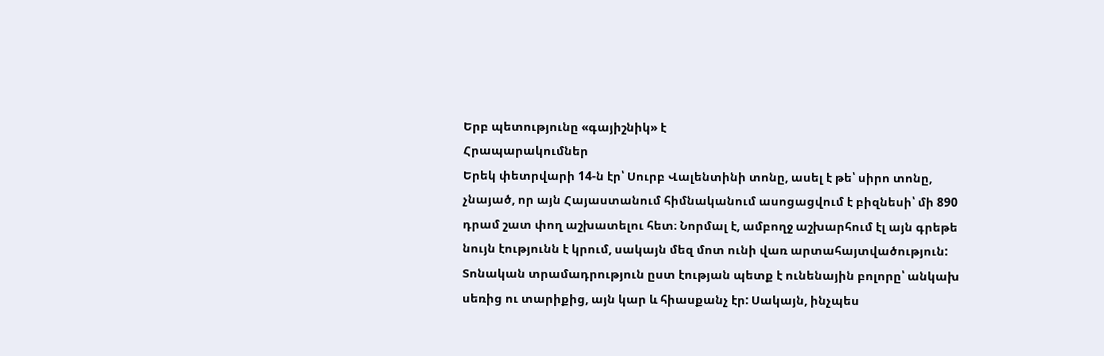Երբ պետությունը «գայիշնիկ» է
Հրապարակումներ
Երեկ փետրվարի 14-ն էր՝ Սուրբ Վալենտինի տոնը, ասել է թե՝ սիրո տոնը, չնայած, որ այն Հայաստանում հիմնականում ասոցացվում է բիզնեսի՝ մի 890 դրամ շատ փող աշխատելու հետ։ Նորմալ է, ամբողջ աշխարհում էլ այն գրեթե նույն էությունն է կրում, սակայն մեզ մոտ ունի վառ արտահայտվածություն: Տոնական տրամադրություն ըստ էության պետք է ունենային բոլորը՝ անկախ սեռից ու տարիքից, այն կար և հիասքանչ էր: Սակայն, ինչպես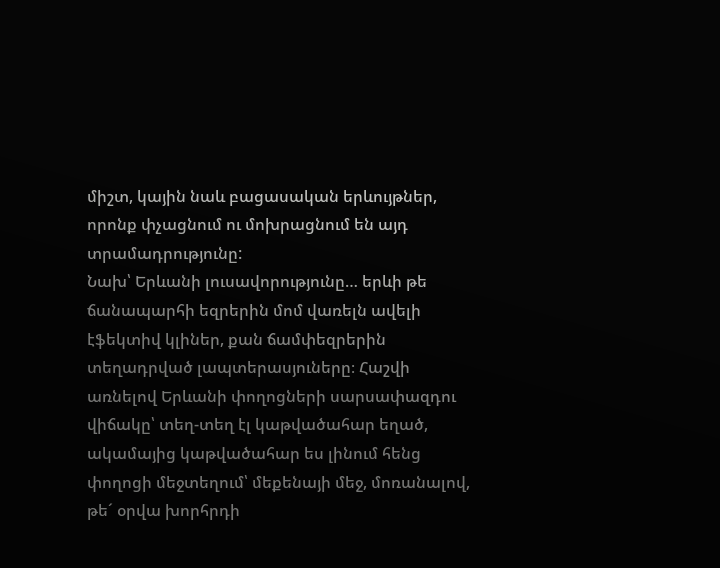միշտ, կային նաև բացասական երևույթներ, որոնք փչացնում ու մոխրացնում են այդ տրամադրությունը:
Նախ՝ Երևանի լուսավորությունը… երևի թե ճանապարհի եզրերին մոմ վառելն ավելի էֆեկտիվ կլիներ, քան ճամփեզրերին տեղադրված լապտերասյուները։ Հաշվի առնելով Երևանի փողոցների սարսափազդու վիճակը՝ տեղ-տեղ էլ կաթվածահար եղած, ակամայից կաթվածահար ես լինում հենց փողոցի մեջտեղում՝ մեքենայի մեջ, մոռանալով, թե´ օրվա խորհրդի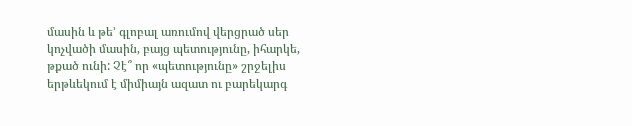մասին և թե’ գլոբալ առումով վերցրած սեր կոչվածի մասին, բայց պետությունը, իհարկե, թքած ունի: Չէ՞ որ «պետությունը» շրջելիս երթևեկում է միմիայն ազատ ու բարեկարգ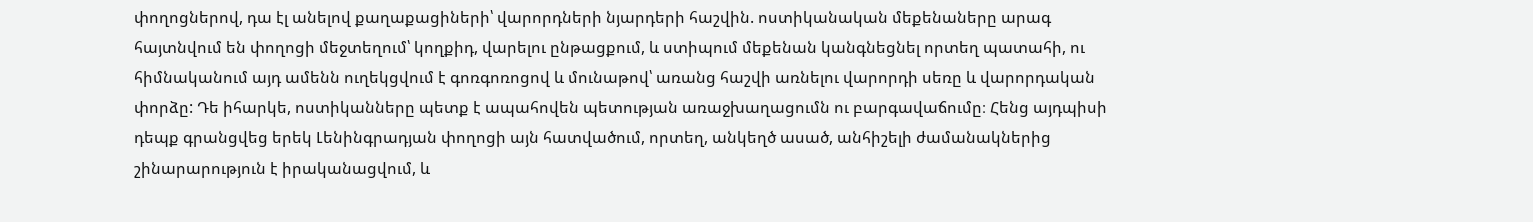փողոցներով, դա էլ անելով քաղաքացիների՝ վարորդների նյարդերի հաշվին. ոստիկանական մեքենաները արագ հայտնվում են փողոցի մեջտեղում՝ կողքիդ, վարելու ընթացքում, և ստիպում մեքենան կանգնեցնել որտեղ պատահի, ու հիմնականում այդ ամենն ուղեկցվում է գոռգոռոցով և մունաթով՝ առանց հաշվի առնելու վարորդի սեռը և վարորդական փորձը: Դե իհարկե, ոստիկանները պետք է ապահովեն պետության առաջխաղացումն ու բարգավաճումը։ Հենց այդպիսի դեպք գրանցվեց երեկ Լենինգրադյան փողոցի այն հատվածում, որտեղ, անկեղծ ասած, անհիշելի ժամանակներից շինարարություն է իրականացվում, և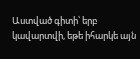Աստված գիտի՝ երբ կավարտվի, եթե իհարկե այն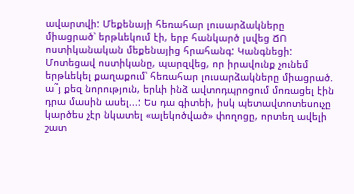ավարտվի: Մեքենայի հեռահար լուսարձակները միացրած՝ երթևեկում էի, երբ հանկարծ լսվեց ՃՈ ոստիկանական մեքենայից հրահանգ: Կանգնեցի: Մոտեցավ ոստիկանը, պարզվեց, որ իրավունք չունեմ երթևեկել քաղաքում՝ հեռահար լուսարձակները միացրած. ա˜յ քեզ նորություն, երևի ինձ ավտոդպրոցում մոռացել էին դրա մասին ասել...: Ես դա գիտեի, իսկ պետավտոտեսուչը կարծես չէր նկատել «ալեկոծված» փողոցը, որտեղ ավելի շատ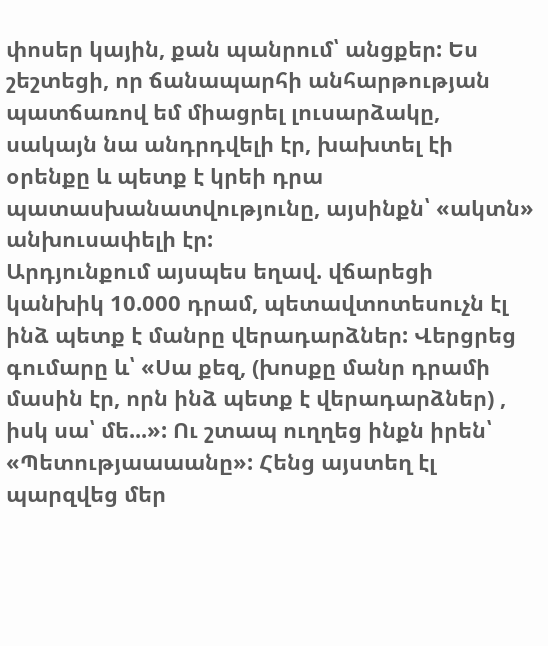փոսեր կային, քան պանրում՝ անցքեր: Ես շեշտեցի, որ ճանապարհի անհարթության պատճառով եմ միացրել լուսարձակը, սակայն նա անդրդվելի էր, խախտել էի օրենքը և պետք է կրեի դրա պատասխանատվությունը, այսինքն՝ «ակտն» անխուսափելի էր:
Արդյունքում այսպես եղավ. վճարեցի կանխիկ 10.000 դրամ, պետավտոտեսուչն էլ ինձ պետք է մանրը վերադարձներ: Վերցրեց գումարը և՝ «Սա քեզ, (խոսքը մանր դրամի մասին էր, որն ինձ պետք է վերադարձներ) , իսկ սա՝ մե...»: Ու շտապ ուղղեց ինքն իրեն՝ «Պետությաաաանը»: Հենց այստեղ էլ պարզվեց մեր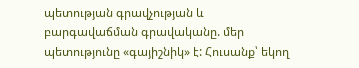պետության գրավչության և բարգավաճման գրավականը. մեր պետությունը «գայիշնիկ» է: Հուսանք՝ եկող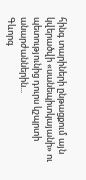հինգ տարիների ընթացքում այն կվերածվի «սանեպիտկայանի» ու պետությունից դուրս կշպրտի անարժաններին...
Գևորգ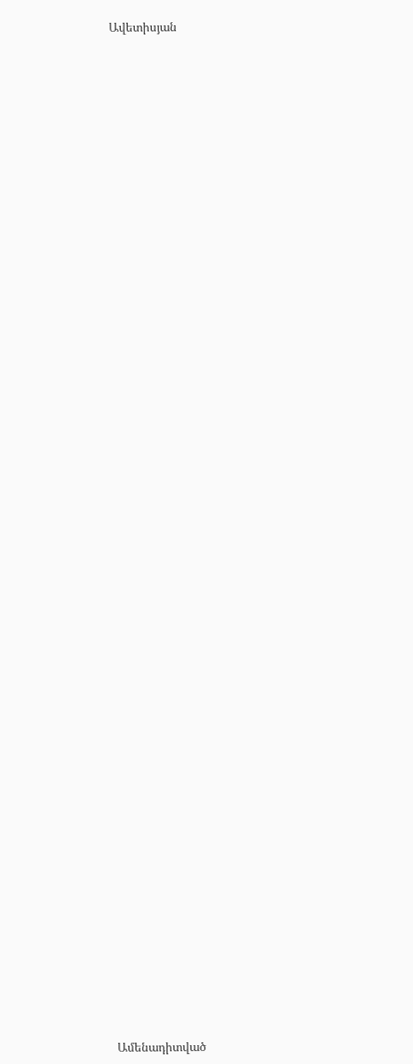Ավետիսյան


















































Ամենադիտված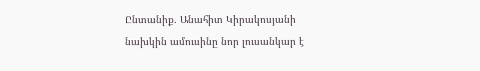Ընտանիք․ Անահիտ Կիրակոսյանի նախկին ամուսինը նոր լուսանկար է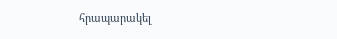հրապարակել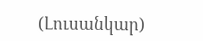(Լուսանկար)